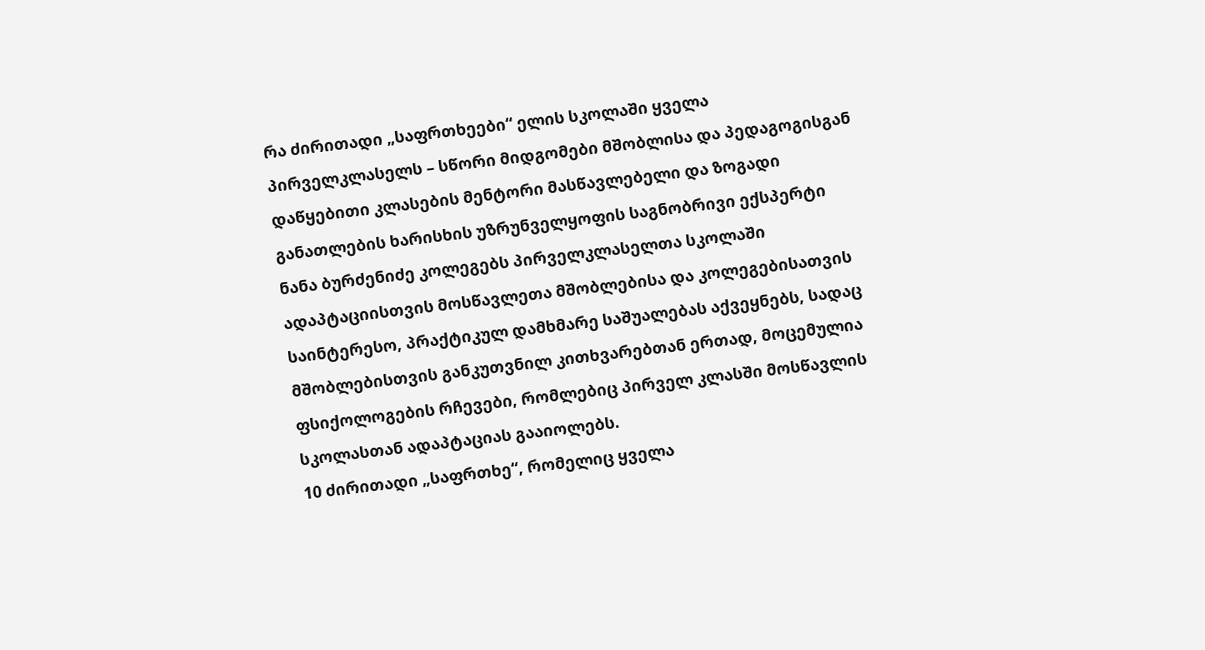რა ძირითადი „საფრთხეები“ ელის სკოლაში ყველა პირველკლასელს – სწორი მიდგომები მშობლისა და პედაგოგისგან
დაწყებითი კლასების მენტორი მასწავლებელი და ზოგადი განათლების ხარისხის უზრუნველყოფის საგნობრივი ექსპერტი ნანა ბურძენიძე კოლეგებს პირველკლასელთა სკოლაში ადაპტაციისთვის მოსწავლეთა მშობლებისა და კოლეგებისათვის საინტერესო, პრაქტიკულ დამხმარე საშუალებას აქვეყნებს, სადაც მშობლებისთვის განკუთვნილ კითხვარებთან ერთად, მოცემულია ფსიქოლოგების რჩევები, რომლებიც პირველ კლასში მოსწავლის სკოლასთან ადაპტაციას გააიოლებს.
10 ძირითადი „საფრთხე“, რომელიც ყველა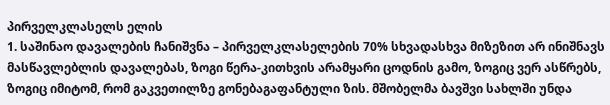პირველკლასელს ელის
1. საშინაო დავალების ჩანიშვნა – პირველკლასელების 70% სხვადასხვა მიზეზით არ ინიშნავს მასწავლებლის დავალებას, ზოგი წერა-კითხვის არამყარი ცოდნის გამო, ზოგიც ვერ ასწრებს, ზოგიც იმიტომ, რომ გაკვეთილზე გონებაგაფანტული ზის. მშობელმა ბავშვი სახლში უნდა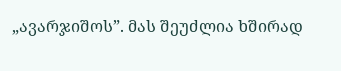„ავარჯიშოს”. მას შეუძლია ხშირად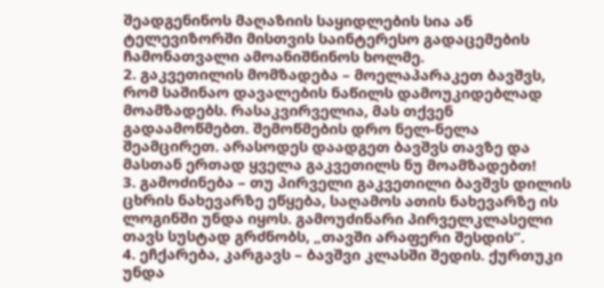შეადგენინოს მაღაზიის საყიდლების სია ან ტელევიზორში მისთვის საინტერესო გადაცემების ჩამონათვალი ამოანიშნინოს ხოლმე.
2. გაკვეთილის მომზადება – მოელაპარაკეთ ბავშვს, რომ საშინაო დავალების ნაწილს დამოუკიდებლად მოამზადებს. რასაკვირველია, მას თქვენ გადაამოწმებთ. შემოწმების დრო ნელ-ნელა შეამცირეთ. არასოდეს დაადგეთ ბავშვს თავზე და მასთან ერთად ყველა გაკვეთილს ნუ მოამზადებთ!
3. გამოძინება – თუ პირველი გაკვეთილი ბავშვს დილის ცხრის ნახევარზე ეწყება, საღამოს ათის ნახევარზე ის ლოგინში უნდა იყოს. გამოუძინარი პირველკლასელი თავს სუსტად გრძნობს, „თავში არაფერი შესდის”.
4. ეჩქარება, კარგავს – ბავშვი კლასში შედის. ქურთუკი უნდა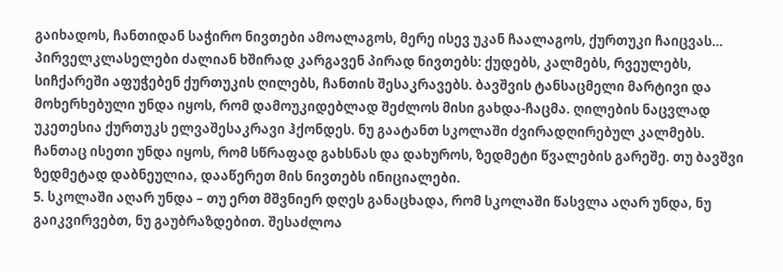გაიხადოს, ჩანთიდან საჭირო ნივთები ამოალაგოს, მერე ისევ უკან ჩაალაგოს, ქურთუკი ჩაიცვას… პირველკლასელები ძალიან ხშირად კარგავენ პირად ნივთებს: ქუდებს, კალმებს, რვეულებს, სიჩქარეში აფუჭებენ ქურთუკის ღილებს, ჩანთის შესაკრავებს. ბავშვის ტანსაცმელი მარტივი და მოხერხებული უნდა იყოს, რომ დამოუკიდებლად შეძლოს მისი გახდა-ჩაცმა. ღილების ნაცვლად უკეთესია ქურთუკს ელვაშესაკრავი ჰქონდეს. ნუ გაატანთ სკოლაში ძვირადღირებულ კალმებს. ჩანთაც ისეთი უნდა იყოს, რომ სწრაფად გახსნას და დახუროს, ზედმეტი წვალების გარეშე. თუ ბავშვი ზედმეტად დაბნეულია, დააწერეთ მის ნივთებს ინიციალები.
5. სკოლაში აღარ უნდა – თუ ერთ მშვნიერ დღეს განაცხადა, რომ სკოლაში წასვლა აღარ უნდა, ნუ გაიკვირვებთ, ნუ გაუბრაზდებით. შესაძლოა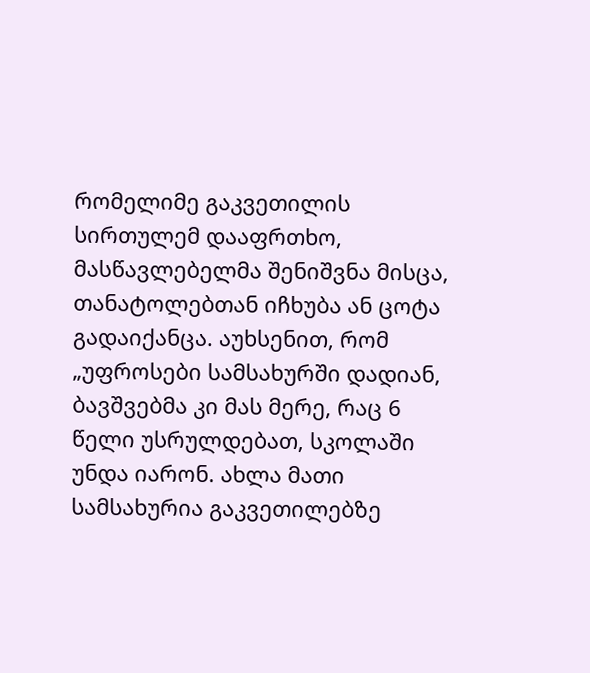რომელიმე გაკვეთილის სირთულემ დააფრთხო, მასწავლებელმა შენიშვნა მისცა, თანატოლებთან იჩხუბა ან ცოტა გადაიქანცა. აუხსენით, რომ „უფროსები სამსახურში დადიან, ბავშვებმა კი მას მერე, რაც 6 წელი უსრულდებათ, სკოლაში უნდა იარონ. ახლა მათი სამსახურია გაკვეთილებზე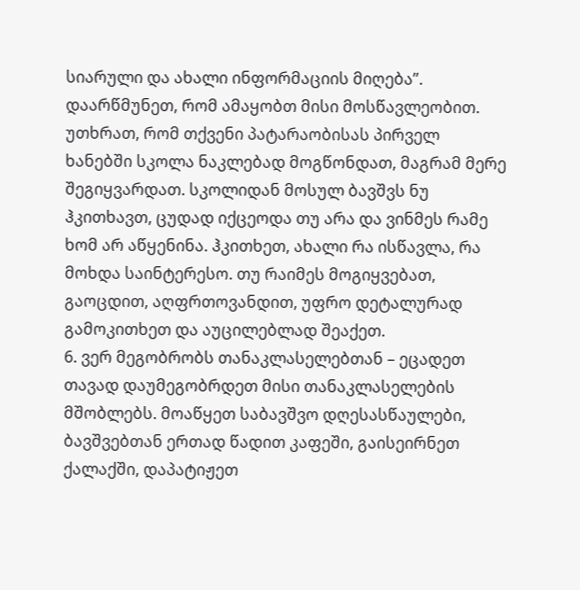სიარული და ახალი ინფორმაციის მიღება”. დაარწმუნეთ, რომ ამაყობთ მისი მოსწავლეობით. უთხრათ, რომ თქვენი პატარაობისას პირველ ხანებში სკოლა ნაკლებად მოგწონდათ, მაგრამ მერე შეგიყვარდათ. სკოლიდან მოსულ ბავშვს ნუ ჰკითხავთ, ცუდად იქცეოდა თუ არა და ვინმეს რამე ხომ არ აწყენინა. ჰკითხეთ, ახალი რა ისწავლა, რა მოხდა საინტერესო. თუ რაიმეს მოგიყვებათ, გაოცდით, აღფრთოვანდით, უფრო დეტალურად გამოკითხეთ და აუცილებლად შეაქეთ.
6. ვერ მეგობრობს თანაკლასელებთან – ეცადეთ თავად დაუმეგობრდეთ მისი თანაკლასელების მშობლებს. მოაწყეთ საბავშვო დღესასწაულები, ბავშვებთან ერთად წადით კაფეში, გაისეირნეთ ქალაქში, დაპატიჟეთ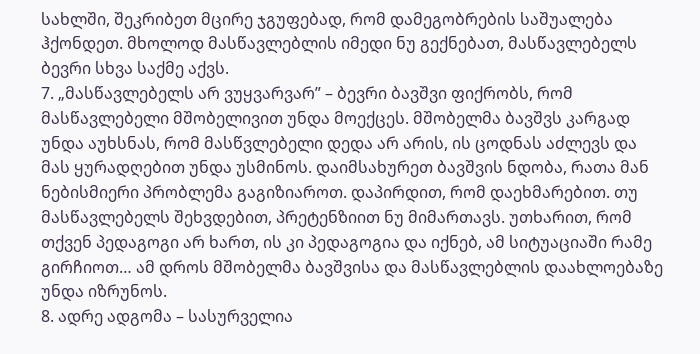სახლში, შეკრიბეთ მცირე ჯგუფებად, რომ დამეგობრების საშუალება ჰქონდეთ. მხოლოდ მასწავლებლის იმედი ნუ გექნებათ, მასწავლებელს ბევრი სხვა საქმე აქვს.
7. „მასწავლებელს არ ვუყვარვარ” – ბევრი ბავშვი ფიქრობს, რომ მასწავლებელი მშობელივით უნდა მოექცეს. მშობელმა ბავშვს კარგად უნდა აუხსნას, რომ მასწვლებელი დედა არ არის, ის ცოდნას აძლევს და მას ყურადღებით უნდა უსმინოს. დაიმსახურეთ ბავშვის ნდობა, რათა მან ნებისმიერი პრობლემა გაგიზიაროთ. დაპირდით, რომ დაეხმარებით. თუ მასწავლებელს შეხვდებით, პრეტენზიით ნუ მიმართავს. უთხარით, რომ თქვენ პედაგოგი არ ხართ, ის კი პედაგოგია და იქნებ, ამ სიტუაციაში რამე გირჩიოთ… ამ დროს მშობელმა ბავშვისა და მასწავლებლის დაახლოებაზე უნდა იზრუნოს.
8. ადრე ადგომა – სასურველია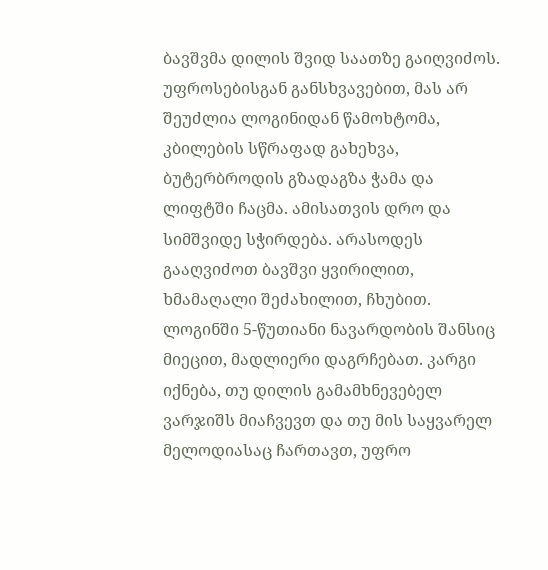ბავშვმა დილის შვიდ საათზე გაიღვიძოს. უფროსებისგან განსხვავებით, მას არ შეუძლია ლოგინიდან წამოხტომა, კბილების სწრაფად გახეხვა, ბუტერბროდის გზადაგზა ჭამა და ლიფტში ჩაცმა. ამისათვის დრო და სიმშვიდე სჭირდება. არასოდეს გააღვიძოთ ბავშვი ყვირილით, ხმამაღალი შეძახილით, ჩხუბით. ლოგინში 5-წუთიანი ნავარდობის შანსიც მიეცით, მადლიერი დაგრჩებათ. კარგი იქნება, თუ დილის გამამხნევებელ ვარჯიშს მიაჩვევთ და თუ მის საყვარელ მელოდიასაც ჩართავთ, უფრო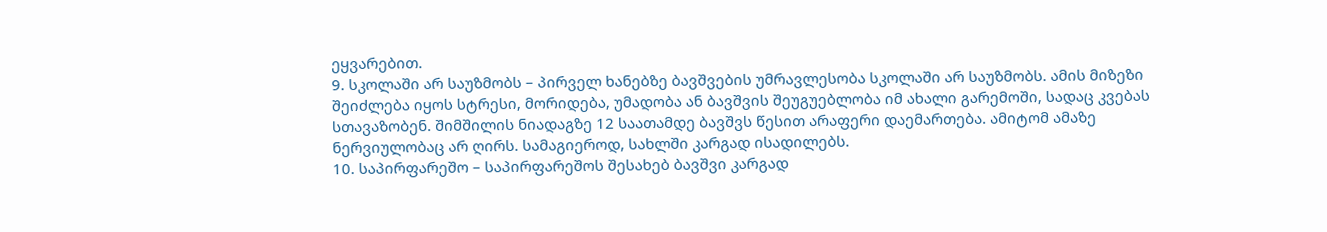ეყვარებით.
9. სკოლაში არ საუზმობს – პირველ ხანებზე ბავშვების უმრავლესობა სკოლაში არ საუზმობს. ამის მიზეზი შეიძლება იყოს სტრესი, მორიდება, უმადობა ან ბავშვის შეუგუებლობა იმ ახალი გარემოში, სადაც კვებას სთავაზობენ. შიმშილის ნიადაგზე 12 საათამდე ბავშვს წესით არაფერი დაემართება. ამიტომ ამაზე ნერვიულობაც არ ღირს. სამაგიეროდ, სახლში კარგად ისადილებს.
10. საპირფარეშო – საპირფარეშოს შესახებ ბავშვი კარგად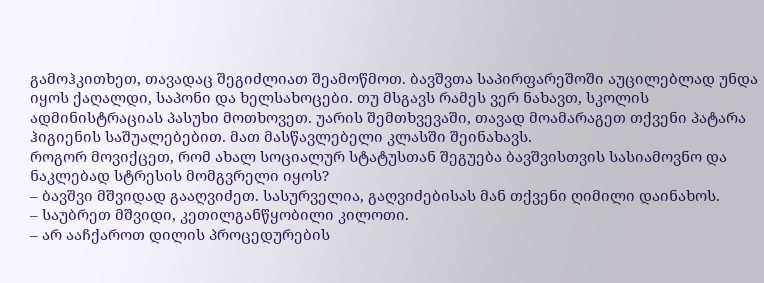გამოჰკითხეთ, თავადაც შეგიძლიათ შეამოწმოთ. ბავშვთა საპირფარეშოში აუცილებლად უნდა იყოს ქაღალდი, საპონი და ხელსახოცები. თუ მსგავს რამეს ვერ ნახავთ, სკოლის ადმინისტრაციას პასუხი მოთხოვეთ. უარის შემთხვევაში, თავად მოამარაგეთ თქვენი პატარა ჰიგიენის საშუალებებით. მათ მასწავლებელი კლასში შეინახავს.
როგორ მოვიქცეთ, რომ ახალ სოციალურ სტატუსთან შეგუება ბავშვისთვის სასიამოვნო და ნაკლებად სტრესის მომგვრელი იყოს?
– ბავშვი მშვიდად გააღვიძეთ. სასურველია, გაღვიძებისას მან თქვენი ღიმილი დაინახოს.
– საუბრეთ მშვიდი, კეთილგანწყობილი კილოთი.
– არ ააჩქაროთ დილის პროცედურების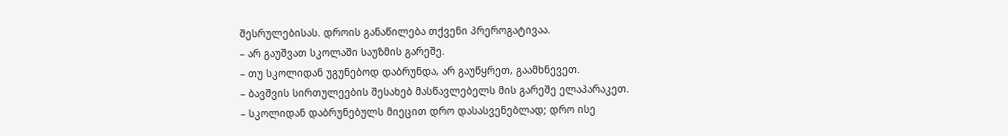შესრულებისას. დროის განაწილება თქვენი პრეროგატივაა.
– არ გაუშვათ სკოლაში საუზმის გარეშე.
– თუ სკოლიდან უგუნებოდ დაბრუნდა, არ გაუწყრეთ, გაამხნევეთ.
– ბავშვის სირთულეების შესახებ მასწავლებელს მის გარეშე ელაპარაკეთ.
– სკოლიდან დაბრუნებულს მიეცით დრო დასასვენებლად; დრო ისე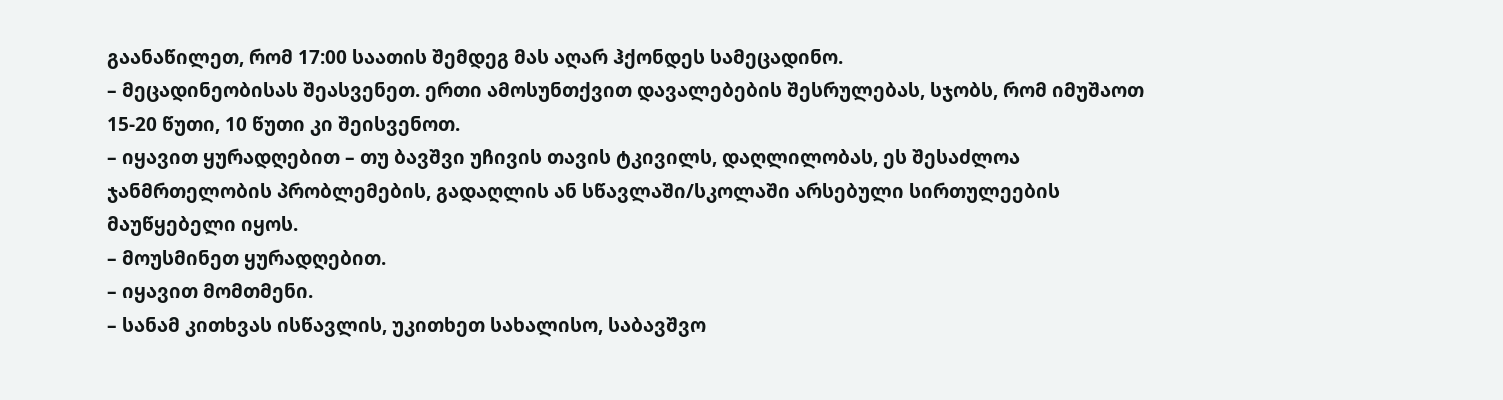გაანაწილეთ, რომ 17:00 საათის შემდეგ მას აღარ ჰქონდეს სამეცადინო.
– მეცადინეობისას შეასვენეთ. ერთი ამოსუნთქვით დავალებების შესრულებას, სჯობს, რომ იმუშაოთ 15-20 წუთი, 10 წუთი კი შეისვენოთ.
– იყავით ყურადღებით – თუ ბავშვი უჩივის თავის ტკივილს, დაღლილობას, ეს შესაძლოა ჯანმრთელობის პრობლემების, გადაღლის ან სწავლაში/სკოლაში არსებული სირთულეების მაუწყებელი იყოს.
– მოუსმინეთ ყურადღებით.
– იყავით მომთმენი.
– სანამ კითხვას ისწავლის, უკითხეთ სახალისო, საბავშვო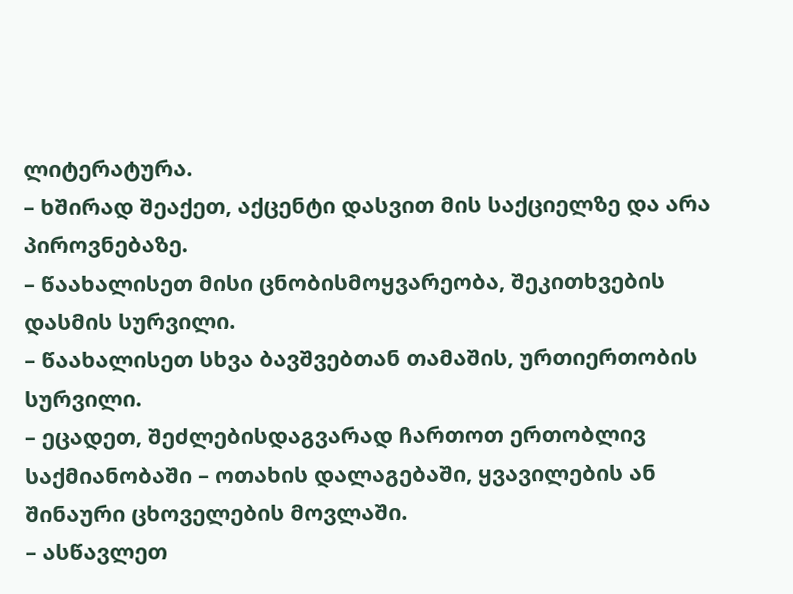ლიტერატურა.
– ხშირად შეაქეთ, აქცენტი დასვით მის საქციელზე და არა პიროვნებაზე.
– წაახალისეთ მისი ცნობისმოყვარეობა, შეკითხვების დასმის სურვილი.
– წაახალისეთ სხვა ბავშვებთან თამაშის, ურთიერთობის სურვილი.
– ეცადეთ, შეძლებისდაგვარად ჩართოთ ერთობლივ საქმიანობაში – ოთახის დალაგებაში, ყვავილების ან შინაური ცხოველების მოვლაში.
– ასწავლეთ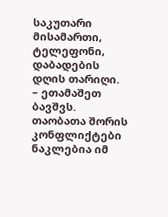საკუთარი მისამართი, ტელეფონი, დაბადების დღის თარიღი.
– ეთამაშეთ ბავშვს. თაობათა შორის კონფლიქტები ნაკლებია იმ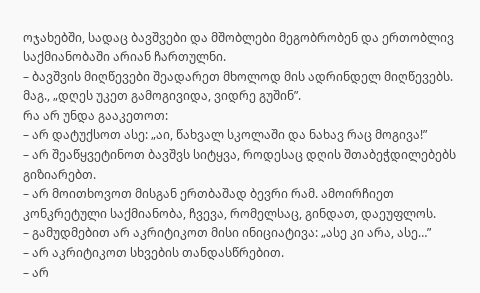ოჯახებში, სადაც ბავშვები და მშობლები მეგობრობენ და ერთობლივ საქმიანობაში არიან ჩართულნი.
– ბავშვის მიღწევები შეადარეთ მხოლოდ მის ადრინდელ მიღწევებს. მაგ., „დღეს უკეთ გამოგივიდა, ვიდრე გუშინ”.
რა არ უნდა გააკეთოთ:
– არ დატუქსოთ ასე: „აი, წახვალ სკოლაში და ნახავ რაც მოგივა!”
– არ შეაწყვეტინოთ ბავშვს სიტყვა, როდესაც დღის შთაბეჭდილებებს გიზიარებთ.
– არ მოითხოვოთ მისგან ერთბაშად ბევრი რამ. ამოირჩიეთ კონკრეტული საქმიანობა, ჩვევა, რომელსაც, გინდათ, დაეუფლოს.
– გამუდმებით არ აკრიტიკოთ მისი ინიციატივა: „ასე კი არა, ასე…”
– არ აკრიტიკოთ სხვების თანდასწრებით.
– არ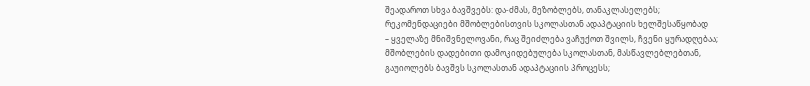შეადაროთ სხვა ბავშვებს: და-ძმას, მეზობლებს, თანაკლასელებს;
რეკომენდაციები მშობლებისთვის სკოლასთან ადაპტაციის ხელშესაწყობად
– ყველაზე მნიშვნელოვანი, რაც შეიძლება ვაჩუქოთ შვილს, ჩვენი ყურადღებაა;
მშობლების დადებითი დამოკიდებულება სკოლასთან, მასწავლებლებთან, გაუიოლებს ბავშვს სკოლასთან ადაპტაციის პროცესს;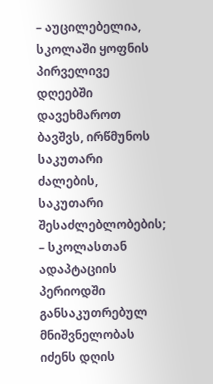– აუცილებელია, სკოლაში ყოფნის პირველივე დღეებში დავეხმაროთ ბავშვს, ირწმუნოს საკუთარი ძალების, საკუთარი შესაძლებლობების;
– სკოლასთან ადაპტაციის პერიოდში განსაკუთრებულ მნიშვნელობას იძენს დღის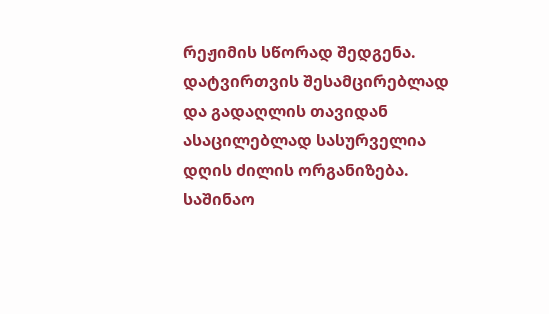რეჟიმის სწორად შედგენა. დატვირთვის შესამცირებლად და გადაღლის თავიდან ასაცილებლად სასურველია დღის ძილის ორგანიზება. საშინაო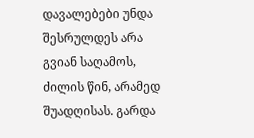დავალებები უნდა შესრულდეს არა გვიან საღამოს, ძილის წინ, არამედ შუადღისას. გარდა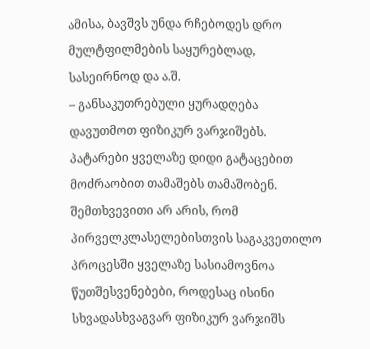ამისა, ბავშვს უნდა რჩებოდეს დრო მულტფილმების საყურებლად, სასეირნოდ და ა.შ.
– განსაკუთრებული ყურადღება დავუთმოთ ფიზიკურ ვარჯიშებს. პატარები ყველაზე დიდი გატაცებით მოძრაობით თამაშებს თამაშობენ. შემთხვევითი არ არის, რომ პირველკლასელებისთვის საგაკვეთილო პროცესში ყველაზე სასიამოვნოა წუთშესვენებები, როდესაც ისინი სხვადასხვაგვარ ფიზიკურ ვარჯიშს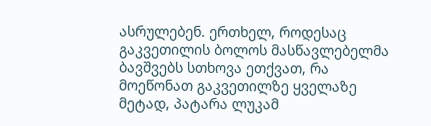ასრულებენ. ერთხელ, როდესაც გაკვეთილის ბოლოს მასწავლებელმა ბავშვებს სთხოვა ეთქვათ, რა მოეწონათ გაკვეთილზე ყველაზე მეტად, პატარა ლუკამ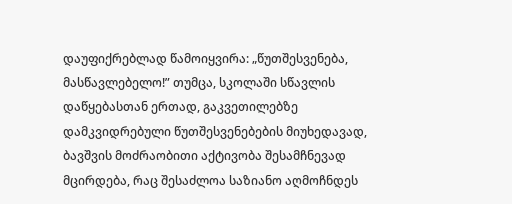დაუფიქრებლად წამოიყვირა: „წუთშესვენება, მასწავლებელო!” თუმცა, სკოლაში სწავლის დაწყებასთან ერთად, გაკვეთილებზე დამკვიდრებული წუთშესვენებების მიუხედავად, ბავშვის მოძრაობითი აქტივობა შესამჩნევად მცირდება, რაც შესაძლოა საზიანო აღმოჩნდეს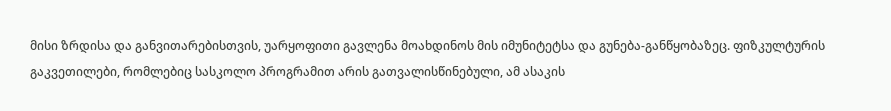მისი ზრდისა და განვითარებისთვის, უარყოფითი გავლენა მოახდინოს მის იმუნიტეტსა და გუნება-განწყობაზეც. ფიზკულტურის გაკვეთილები, რომლებიც სასკოლო პროგრამით არის გათვალისწინებული, ამ ასაკის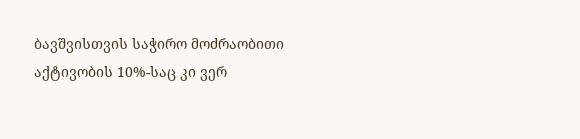ბავშვისთვის საჭირო მოძრაობითი აქტივობის 10%-საც კი ვერ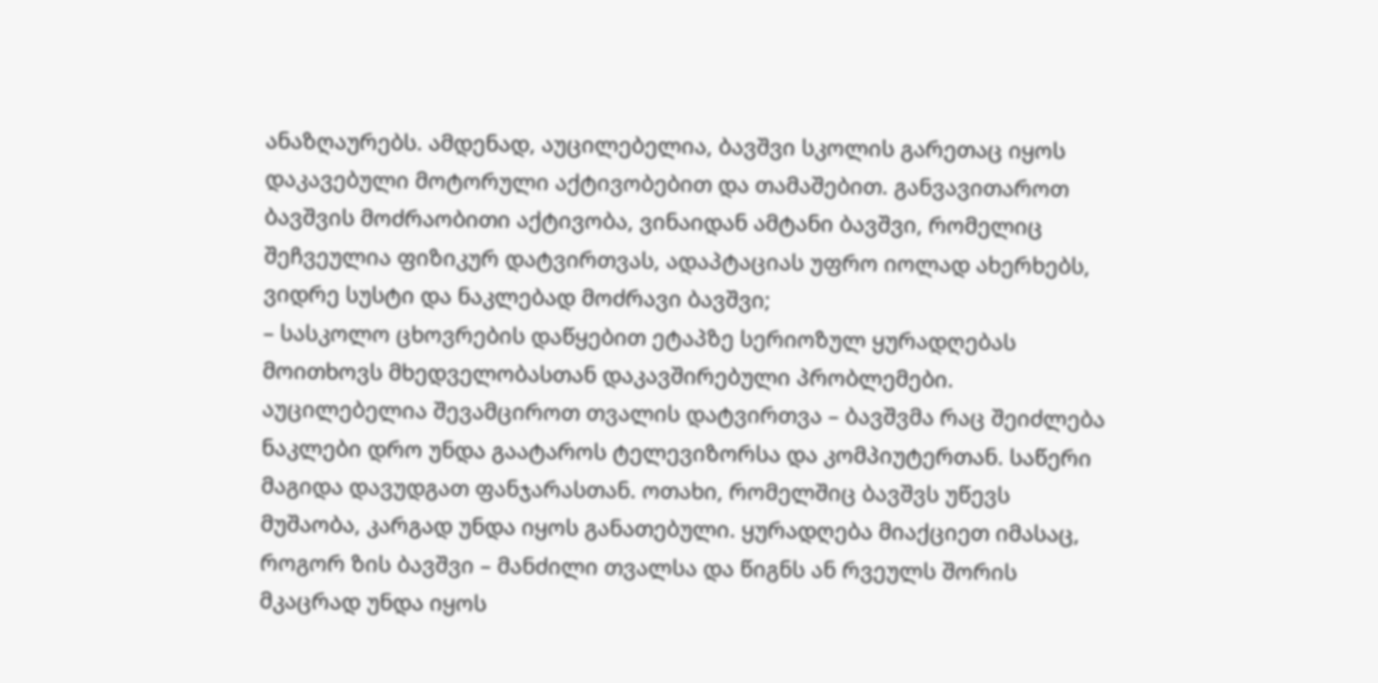ანაზღაურებს. ამდენად, აუცილებელია, ბავშვი სკოლის გარეთაც იყოს დაკავებული მოტორული აქტივობებით და თამაშებით. განვავითაროთ ბავშვის მოძრაობითი აქტივობა, ვინაიდან ამტანი ბავშვი, რომელიც შეჩვეულია ფიზიკურ დატვირთვას, ადაპტაციას უფრო იოლად ახერხებს, ვიდრე სუსტი და ნაკლებად მოძრავი ბავშვი;
– სასკოლო ცხოვრების დაწყებით ეტაპზე სერიოზულ ყურადღებას მოითხოვს მხედველობასთან დაკავშირებული პრობლემები. აუცილებელია შევამციროთ თვალის დატვირთვა – ბავშვმა რაც შეიძლება ნაკლები დრო უნდა გაატაროს ტელევიზორსა და კომპიუტერთან. საწერი მაგიდა დავუდგათ ფანჯარასთან. ოთახი, რომელშიც ბავშვს უწევს მუშაობა, კარგად უნდა იყოს განათებული. ყურადღება მიაქციეთ იმასაც, როგორ ზის ბავშვი – მანძილი თვალსა და წიგნს ან რვეულს შორის მკაცრად უნდა იყოს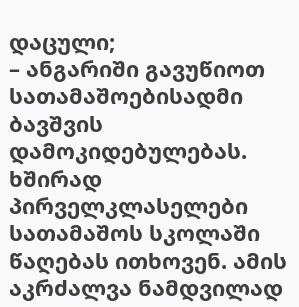დაცული;
– ანგარიში გავუწიოთ სათამაშოებისადმი ბავშვის დამოკიდებულებას. ხშირად პირველკლასელები სათამაშოს სკოლაში წაღებას ითხოვენ. ამის აკრძალვა ნამდვილად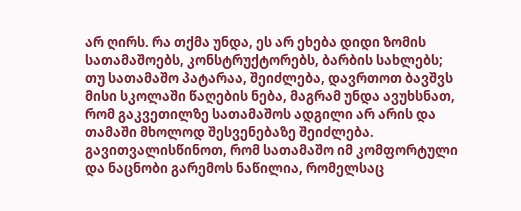არ ღირს. რა თქმა უნდა, ეს არ ეხება დიდი ზომის სათამაშოებს, კონსტრუქტორებს, ბარბის სახლებს; თუ სათამაშო პატარაა, შეიძლება, დავრთოთ ბავშვს მისი სკოლაში წაღების ნება, მაგრამ უნდა ავუხსნათ, რომ გაკვეთილზე სათამაშოს ადგილი არ არის და თამაში მხოლოდ შესვენებაზე შეიძლება. გავითვალისწინოთ, რომ სათამაშო იმ კომფორტული და ნაცნობი გარემოს ნაწილია, რომელსაც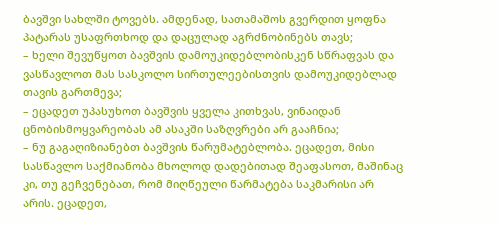ბავშვი სახლში ტოვებს. ამდენად, სათამაშოს გვერდით ყოფნა პატარას უსაფრთხოდ და დაცულად აგრძნობინებს თავს;
– ხელი შევუწყოთ ბავშვის დამოუკიდებლობისკენ სწრაფვას და ვასწავლოთ მას სასკოლო სირთულეებისთვის დამოუკიდებლად თავის გართმევა;
– ეცადეთ უპასუხოთ ბავშვის ყველა კითხვას, ვინაიდან ცნობისმოყვარეობას ამ ასაკში საზღვრები არ გააჩნია;
– ნუ გაგაღიზიანებთ ბავშვის წარუმატებლობა. ეცადეთ, მისი სასწავლო საქმიანობა მხოლოდ დადებითად შეაფასოთ, მაშინაც კი, თუ გეჩვენებათ, რომ მიღწეული წარმატება საკმარისი არ არის. ეცადეთ,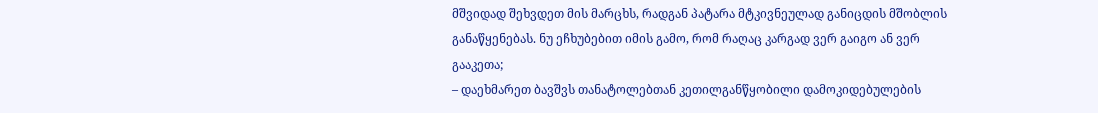მშვიდად შეხვდეთ მის მარცხს, რადგან პატარა მტკივნეულად განიცდის მშობლის განაწყენებას. ნუ ეჩხუბებით იმის გამო, რომ რაღაც კარგად ვერ გაიგო ან ვერ გააკეთა;
– დაეხმარეთ ბავშვს თანატოლებთან კეთილგანწყობილი დამოკიდებულების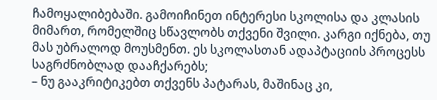ჩამოყალიბებაში. გამოიჩინეთ ინტერესი სკოლისა და კლასის მიმართ, რომელშიც სწავლობს თქვენი შვილი. კარგი იქნება, თუ მას უბრალოდ მოუსმენთ. ეს სკოლასთან ადაპტაციის პროცესს საგრძნობლად დააჩქარებს;
– ნუ გააკრიტიკებთ თქვენს პატარას, მაშინაც კი,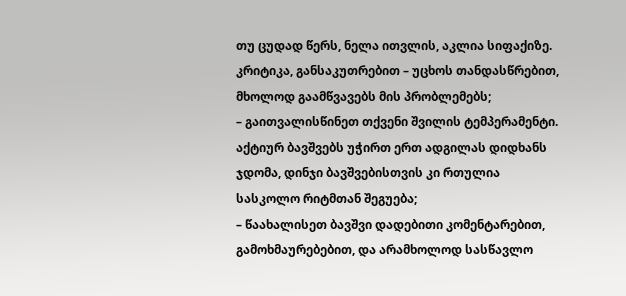თუ ცუდად წერს, ნელა ითვლის, აკლია სიფაქიზე. კრიტიკა, განსაკუთრებით – უცხოს თანდასწრებით, მხოლოდ გაამწვავებს მის პრობლემებს;
– გაითვალისწინეთ თქვენი შვილის ტემპერამენტი. აქტიურ ბავშვებს უჭირთ ერთ ადგილას დიდხანს ჯდომა, დინჯი ბავშვებისთვის კი რთულია სასკოლო რიტმთან შეგუება;
– წაახალისეთ ბავშვი დადებითი კომენტარებით, გამოხმაურებებით, და არამხოლოდ სასწავლო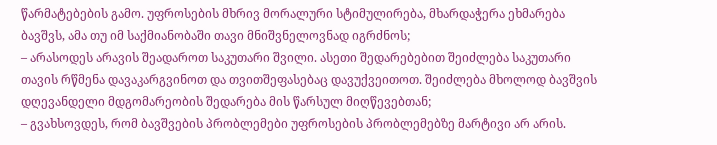წარმატებების გამო. უფროსების მხრივ მორალური სტიმულირება, მხარდაჭერა ეხმარება ბავშვს, ამა თუ იმ საქმიანობაში თავი მნიშვნელოვნად იგრძნოს;
– არასოდეს არავის შეადაროთ საკუთარი შვილი. ასეთი შედარებებით შეიძლება საკუთარი თავის რწმენა დავაკარგვინოთ და თვითშეფასებაც დავუქვეითოთ. შეიძლება მხოლოდ ბავშვის დღევანდელი მდგომარეობის შედარება მის წარსულ მიღწევებთან;
– გვახსოვდეს, რომ ბავშვების პრობლემები უფროსების პრობლემებზე მარტივი არ არის.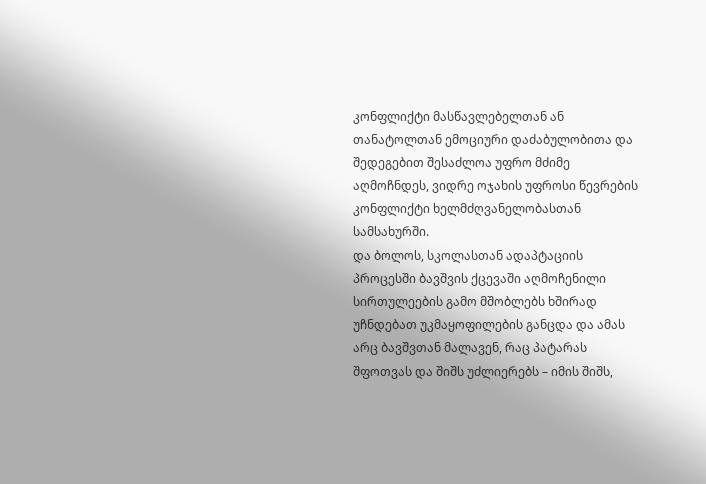კონფლიქტი მასწავლებელთან ან თანატოლთან ემოციური დაძაბულობითა და შედეგებით შესაძლოა უფრო მძიმე აღმოჩნდეს, ვიდრე ოჯახის უფროსი წევრების კონფლიქტი ხელმძღვანელობასთან სამსახურში.
და ბოლოს, სკოლასთან ადაპტაციის პროცესში ბავშვის ქცევაში აღმოჩენილი სირთულეების გამო მშობლებს ხშირად უჩნდებათ უკმაყოფილების განცდა და ამას არც ბავშვთან მალავენ, რაც პატარას შფოთვას და შიშს უძლიერებს – იმის შიშს,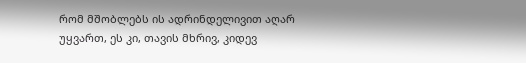რომ მშობლებს ის ადრინდელივით აღარ უყვართ, ეს კი, თავის მხრივ, კიდევ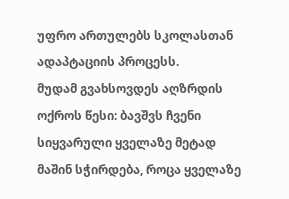უფრო ართულებს სკოლასთან ადაპტაციის პროცესს.
მუდამ გვახსოვდეს აღზრდის ოქროს წესი: ბავშვს ჩვენი სიყვარული ყველაზე მეტად მაშინ სჭირდება, როცა ყველაზე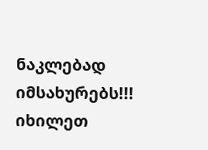ნაკლებად იმსახურებს!!!
იხილეთ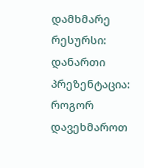დამხმარე რესურსი: დანართი
პრეზენტაცია: როგორ დავეხმაროთ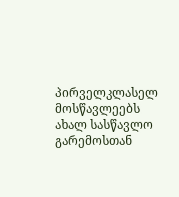პირველკლასელ მოსწავლეებს ახალ სასწავლო გარემოსთან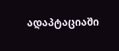ადაპტაციაში